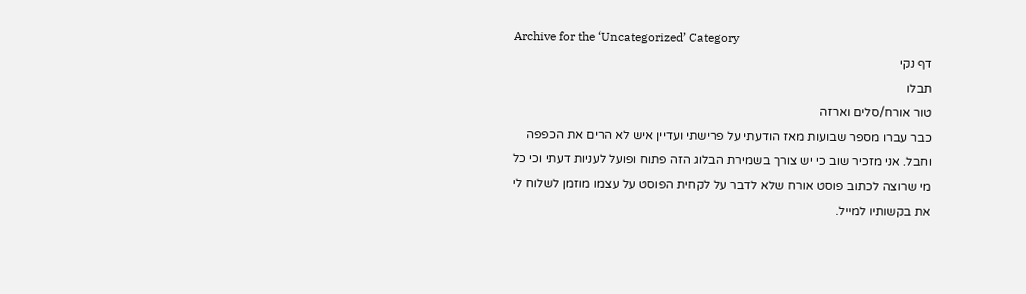Archive for the ‘Uncategorized’ Category
דף נקי
תבלו
טור אורח/סלים וארזה
כבר עברו מספר שבועות מאז הודעתי על פרישתי ועדיין איש לא הרים את הכפפה וחבל. אני מזכיר שוב כי יש צורך בשמירת הבלוג הזה פתוח ופועל לעניות דעתי וכי כל מי שרוצה לכתוב פוסט אורח שלא לדבר על לקחית הפוסט על עצמו מוזמן לשלוח לי את בקשותיו למייל.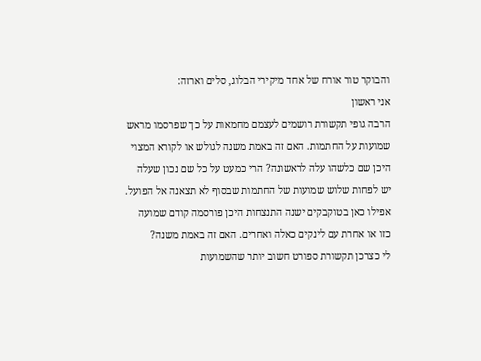והבוקר טור אורח של אחד מיקירי הבלוג, סלים וארזה:
אני ראשון
הרבה גופי תקשורת רושמים לעצמם מחמאות על כך שפרסמו מראש שמועות על החתמות. האם זה באמת משנה לגולש או לקורא המצוי היכן שם כלשהו עלה לראשונה? הרי כמעט על כל שם נכון שעלה יש לפחות שלוש שמועות של החתמות שבסוף לא תצאנה אל הפועל. אפילו כאן בטוקבקים ישנה התנצחות היכן פורסמה קודם שמועה כזו או אחרת עם לינקים כאלה ואחרים. האם זה באמת משנה?
לי כצרכן תקשורת ספורט חשוב יותר שהשמועות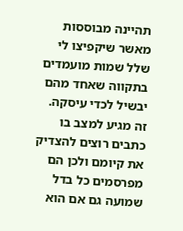תהיינה מבוססות מאשר שיקפיצו לי שלל שמות מועמדים בתקווה שאחד מהם יבשיל לכדי עיסקה.
זה מגיע למצב בו כתבים רוצים להצדיק את קיומם ולכן הם מפרסמים כל בדל שמועה גם אם הוא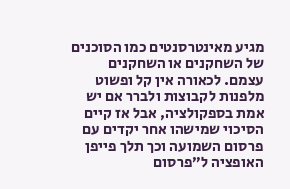מגיע מאינטרסנטים כמו הסוכנים של השחקנים או השחקנים עצמם. לכאורה אין קל ופשוט מלפנות לקבוצות ולברר אם יש אמת בספקולציה, אבל אז קיים הסיכוי שמישהו אחר יקדים עם פרסום השמועה וכך תלך פייפן האופציה ל”פרסום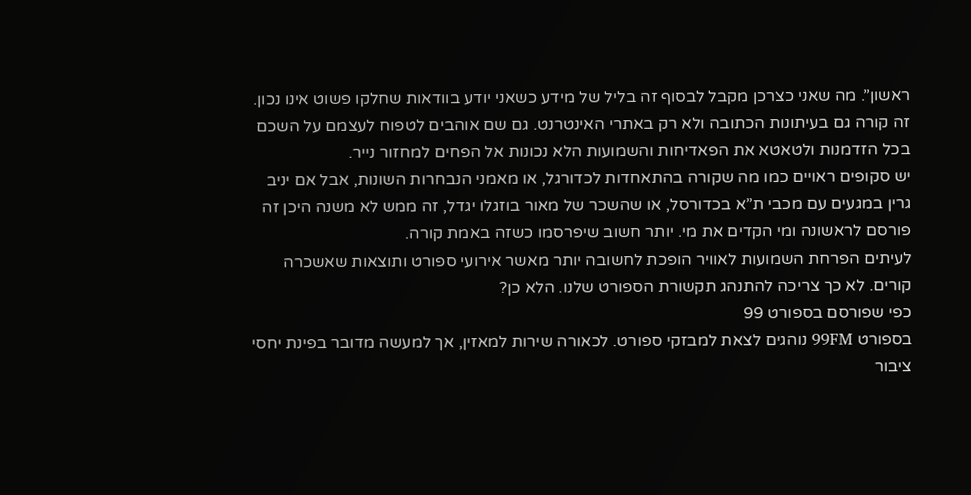ראשון”. מה שאני כצרכן מקבל לבסוף זה בליל של מידע כשאני יודע בוודאות שחלקו פשוט אינו נכון.
זה קורה גם בעיתונות הכתובה ולא רק באתרי האינטרנט. גם שם אוהבים לטפוח לעצמם על השכם בכל הזדמנות ולטאטא את הפאדיחות והשמועות הלא נכונות אל הפחים למחזור נייר.
יש סקופים ראויים כמו מה שקורה בהתאחדות לכדורגל, או מאמני הנבחרות השונות, אבל אם יניב גרין במגעים עם מכבי ת”א בכדורסל, או שהשכר של מאור בוזגלו יגדל, זה ממש לא משנה היכן זה פורסם לראשונה ומי הקדים את מי. יותר חשוב שיפרסמו כשזה באמת קורה.
לעיתים הפרחת השמועות לאוויר הופכת לחשובה יותר מאשר אירועי ספורט ותוצאות שאשכרה קורים. לא כך צריכה להתנהג תקשורת הספורט שלנו. הלא כן?
כפי שפורסם בספורט 99
בספורט 99FM נוהגים לצאת למבזקי ספורט. לכאורה שירות למאזין, אך למעשה מדובר בפינת יחסי ציבור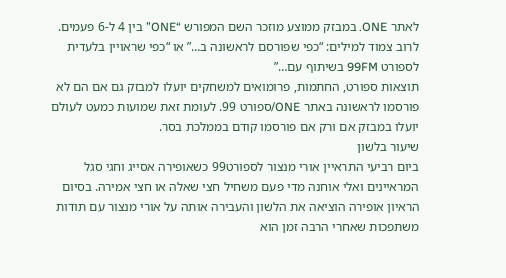לאתר ONE. במבזק ממוצע מוזכר השם המפורש “ONE” בין 4 ל-6 פעמים. לרוב צמוד למילים: “כפי שפורסם לראשונה ב…” או “כפי שראויין בלעדית לספורט 99FM בשיתוף עם…”
תוצאות ספורט, החתמות, פרומואים למשחקים יועלו למבזק גם אם הם לא פורסמו לראשונה באתר ONE/ספורט 99. לעומת זאת שמועות כמעט לעולם יועלו במבזק אם ורק אם פורסמו קודם בממלכת בסר.
שיעור בלשון
ביום רביעי התראיין אורי מנצור לספורט99 כשאופירה אסייג וחגי סגל המראיינים ואלי אוחנה מדי פעם משחיל חצי שאלה או חצי אמירה. בסיום הראיון אופירה הוציאה את הלשון והעבירה אותה על אורי מנצור עם תודות משתפכות שאחרי הרבה זמן הוא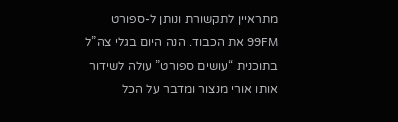מתראיין לתקשורת ונותן ל-ספורט 99FM את הכבוד. הנה היום בגלי צה”ל בתוכנית “עושים ספורט” עולה לשידור אותו אורי מנצור ומדבר על הכל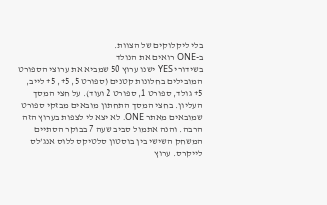בלי ליקלוקים של הצוות.
ב-ONE רואים את הנולד
בשידורי YES ישנו ערוץ 50 שמביא את ערוצי הספורט המובילים בחלונות קטנים (ספורט 5, 5+, 5+ לייב, 5+ גולד, ספורט 1, ספורט 2 ועוד). על חצי המסך העליון. בחצי המסך התחתון מובאים מבזקי ספורט שמובאים מאתר ONE. לא יצא לי לצפות בערוץ הזה הרבה. והנה אתמול סביב שעה 7 בבוקר הסתיים המשחק השישי בין בוסטון סלטיקס ללוס אנג’לס לייקרס. ערוץ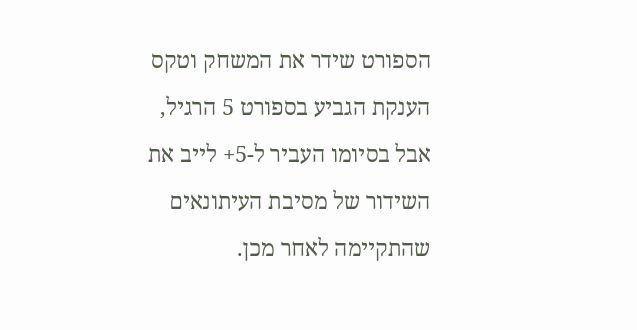הספורט שידר את המשחק וטקס הענקת הגביע בספורט 5 הרגיל, אבל בסיומו העביר ל-5+ לייב את השידור של מסיבת העיתונאים שהתקיימה לאחר מכן.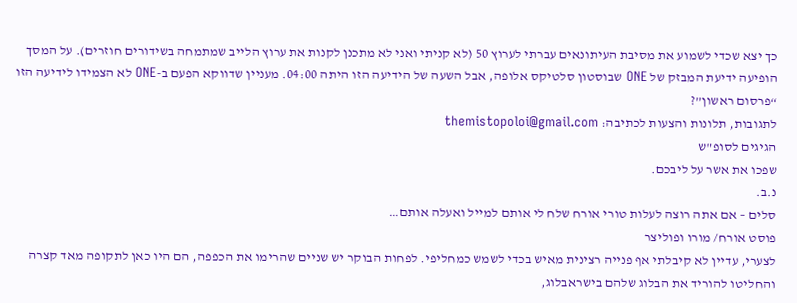כך יצא שכדי לשמוע את מסיבת העיתונאים עברתי לערוץ 50 (לא קניתי ואני לא מתכנן לקנות את ערוץ הלייב שמתמחה בשידורים חוזרים). על המסך הופיעה ידיעת המבזק של ONE שבוסטון סלטיקס אלופה, אבל השעה של הידיעה הזו היתה 04:00. מעניין שדווקא הפעם ב-ONE לא הצמידו לידיעה הזו “פרסום ראשון”?
לתגובות, תלונות והצעות לכתיבה: themistopoloi@gmail.com
הגיגים לסופ"ש
שפכו את אשר על ליבכם.
נ.ב.
סלים – אם אתה רוצה לעלות טורי אורח שלח לי אותם למייל ואעלה אותם…
פוסט אורח/ מורו ופוליצר
לצערי, עדיין לא קיבלתי אף פנייה רצינית מאיש בכדי לשמש כמחליפי. לפחות הבוקר יש שניים שהרימו את הכפפה, הם היו כאן לתקופה מאד קצרה והחליטו להוריד את הבלוג שלהם בישראבלוג,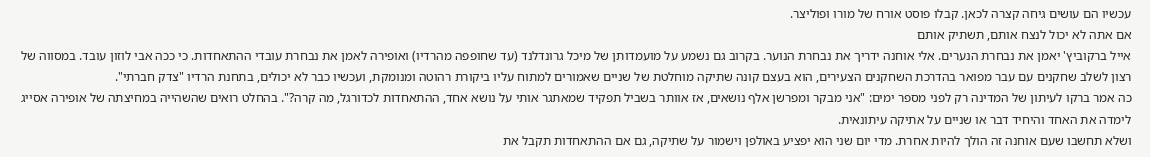עכשיו הם עושים גיחה קצרה לכאן. קבלו פוסט אורח של מורו ופוליצר.
אם אתה לא יכול לנצח אותם, תשתיק אותם
אייל ברקוביץ' יאמן את נבחרת הנערים. אלי אוחנה ידריך את נבחרת הנוער. בקרוב גם נשמע על מועמדותן של מיכל גרונדלנד (עד שחופפה מהרדיו) ואופירה לאמן את נבחרת עובדי ההתאחדות. כי ככה אבי לוזון עובד. במסווה של רצון לשלב שחקנים עם עבר מפואר בהדרכת השחקנים הצעירים, הוא בעצם קונה שתיקה מוחלטת של שניים שאמורים למתוח עליו ביקורת רהוטה ומנומקת, ועכשיו כבר לא יכולים, בתחנת הרדיו "צדק חברתי".
כה אמר ברקו לעיתון של המדינה רק לפני מספר ימים: "אני מבקר ומפרשן אלף נושאים, אז אוותר בשביל תפקיד שמאתגר אותי על נושא אחד, ההתאחדות לכדורגל, מה קרה?". בהחלט רואים שהשהייה במחיצתה של אופירה אסייג לימדה את האחד והיחיד דבר או שניים על אתיקה עיתונאית.
ושלא תחשבו שעם אוחנה זה הולך להיות אחרת. מדי יום שני הוא יפציע באולפן וישמור על שתיקה, גם אם ההתאחדות תקבל את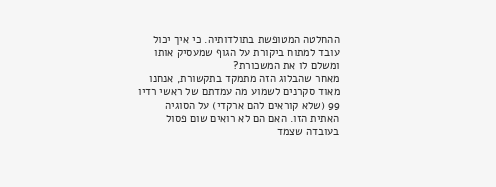ההחלטה המטופשת בתולדותיה. כי איך יכול עובד למתוח ביקורת על הגוף שמעסיק אותו ומשלם לו את המשכורת?
מאחר שהבלוג הזה מתמקד בתקשורת, אנחנו מאוד סקרנים לשמוע מה עמדתם של ראשי רדיו 99 (שלא קוראים להם ארקדי) על הסוגיה האתית הזו. האם הם לא רואים שום פסול בעובדה שצמד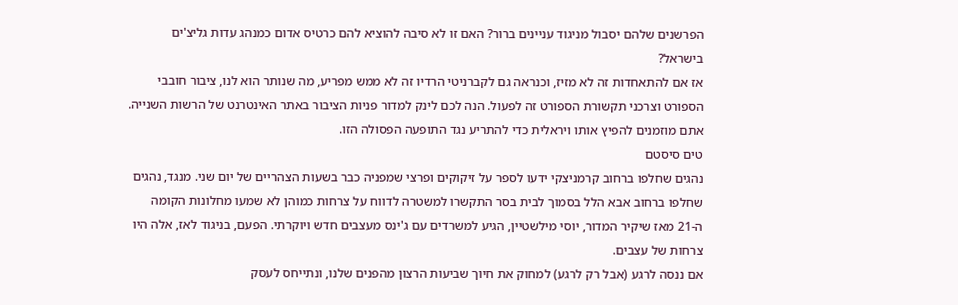הפרשנים שלהם יסבול מניגוד עניינים ברור? האם זו לא סיבה להוציא להם כרטיס אדום כמנהג עדות גליצ'ים בישראל?
אז אם להתאחדות זה לא מזיז, וכנראה גם לקברניטי הרדיו זה לא ממש מפריע, מה שנותר הוא לנו, ציבור חובבי הספורט וצרכני תקשורת הספורט זה לפעול. הנה לכם לינק למדור פניות הציבור באתר האינטרנט של הרשות השנייה. אתם מוזמנים להפיץ אותו ויראלית כדי להתריע נגד התופעה הפסולה הזו.
טים סיסטם
נהגים שחלפו ברחוב קרמניצקי ידעו לספר על זיקוקים ופרצי שמפניה כבר בשעות הצהריים של יום שני. מנגד, נהגים שחלפו ברחוב אבא הלל בסמוך לבית בסר התקשרו למשטרה לדווח על צרחות כמוהן לא שמעו מחלונות הקומה ה-21 מאז שיקיר המדור, יוסי מילשטיין, הגיע למשרדים עם ג'ינס מעצבים חדש ויוקרתי. הפעם, בניגוד לאז, אלה היו צרחות של עצבים.
אם ננסה לרגע (אבל רק לרגע) למחוק את חיוך שביעות הרצון מהפנים שלנו, ונתייחס לעסק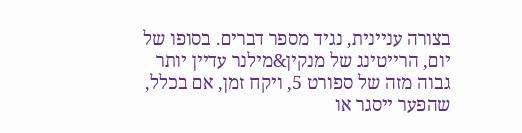בצורה עניינית, נגיד מספר דברים. בסופו של יום, הרייטינג של מנקין&מילנר עדיין יותר גבוה מזה של ספורט 5, ויקח זמן, אם בכלל, שהפער ייסגר או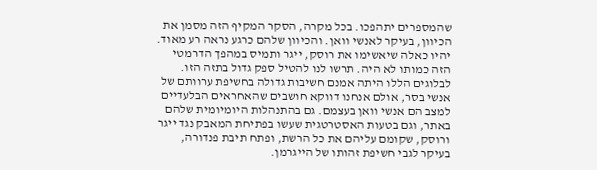שהמספרים יתהפכו. בכל מקרה, הסקר המקיף הזה מסמן את הכיוון, בעיקר לאנשי וואן. והכיוון שלהם כרגע נראה רע מאוד.
יהיו כאלה שיאשימו את רוסק, ייגר ותמיס במהפך הדרמטי הזה כמותו לא היה. תרשו לנו להטיל ספק גדול בתזה הזו. לבלוגים הללו היתה אמנם חשיבות גדולה בחשיפת ערוותם של אנשי בסר, אולם אנחנו דווקא חושבים שהאחראים הבלעדיים למצב הם אנשי וואן בעצמם. גם בהתנהלות היומיומית שלהם באתר, וגם בטעות האסטרטגית שעשו בפתיחת המאבק נגד ייגר ורוסק, שקומם עליהם את כל הרשת, ופתח תיבת פנדורה, בעיקר לגבי חשיפת זהותו של הייגרמן.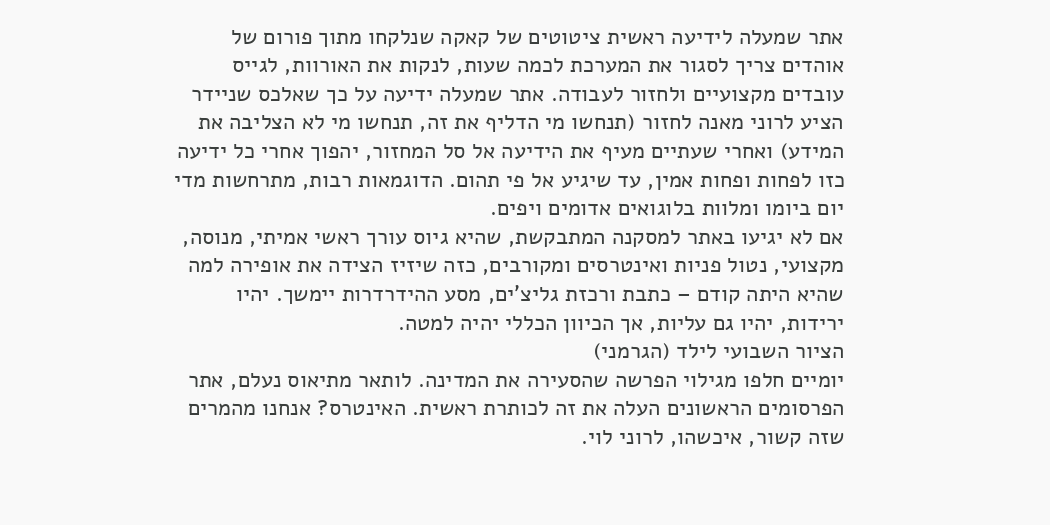אתר שמעלה לידיעה ראשית ציטוטים של קאקה שנלקחו מתוך פורום של אוהדים צריך לסגור את המערכת לכמה שעות, לנקות את האורוות, לגייס עובדים מקצועיים ולחזור לעבודה. אתר שמעלה ידיעה על כך שאלכס שניידר הציע לרוני מאנה לחזור (תנחשו מי הדליף את זה, תנחשו מי לא הצליבה את המידע) ואחרי שעתיים מעיף את הידיעה אל סל המחזור, יהפוך אחרי כל ידיעה כזו לפחות ופחות אמין, עד שיגיע אל פי תהום. הדוגמאות רבות, מתרחשות מדי יום ביומו ומלוות בלוגואים אדומים ויפים.
אם לא יגיעו באתר למסקנה המתבקשת, שהיא גיוס עורך ראשי אמיתי, מנוסה, מקצועי, נטול פניות ואינטרסים ומקורבים, כזה שיזיז הצידה את אופירה למה שהיא היתה קודם – כתבת ורכזת גליצ'ים, מסע ההידרדרות יימשך. יהיו ירידות, יהיו גם עליות, אך הכיוון הכללי יהיה למטה.
הציור השבועי לילד (הגרמני)
יומיים חלפו מגילוי הפרשה שהסעירה את המדינה. לותאר מתיאוס נעלם, אתר הפרסומים הראשונים העלה את זה לכותרת ראשית. האינטרס? אנחנו מהמרים שזה קשור, איכשהו, לרוני לוי.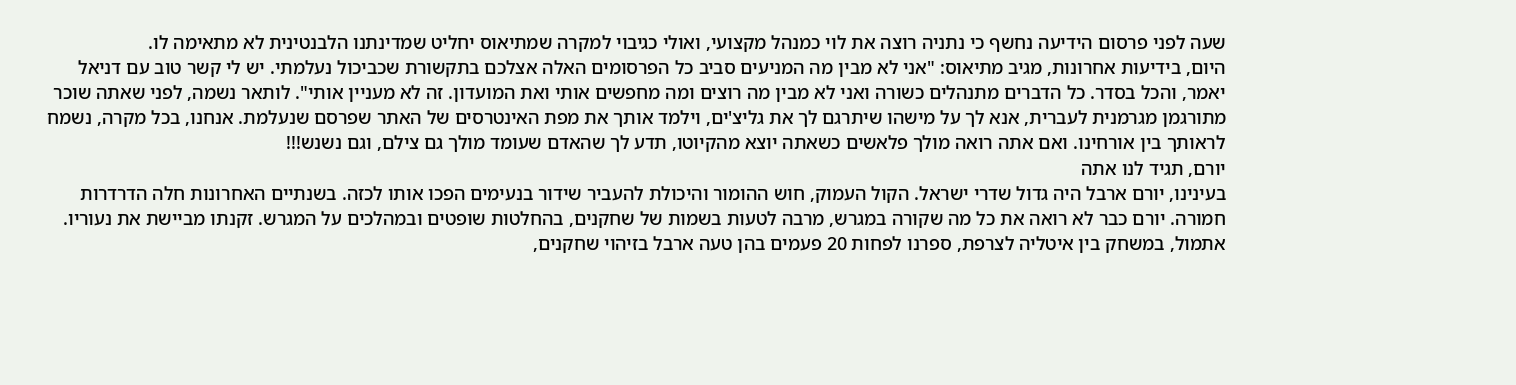שעה לפני פרסום הידיעה נחשף כי נתניה רוצה את לוי כמנהל מקצועי, ואולי כגיבוי למקרה שמתיאוס יחליט שמדינתנו הלבנטינית לא מתאימה לו.
היום, בידיעות אחרונות, מגיב מתיאוס: "אני לא מבין מה המניעים סביב כל הפרסומים האלה אצלכם בתקשורת שכביכול נעלמתי. יש לי קשר טוב עם דניאל יאמר, והכל בסדר. כל הדברים מתנהלים כשורה ואני לא מבין מה רוצים ומה מחפשים אותי ואת המועדון. זה לא מעניין אותי". לותאר נשמה, לפני שאתה שוכר מתורגמן מגרמנית לעברית, אנא לך על מישהו שיתרגם לך את גליצ'ים, וילמד אותך את מפת האינטרסים של האתר שפרסם שנעלמת. אנחנו, בכל מקרה, נשמח לראותך בין אורחינו. ואם אתה רואה מולך פלאשים כשאתה יוצא מהקיוטו, תדע לך שהאדם שעומד מולך גם צילם, וגם נשנש!!!
יורם, תגיד לנו אתה
בעינינו, יורם ארבל היה גדול שדרי ישראל. הקול העמוק, חוש ההומור והיכולת להעביר שידור בנעימים הפכו אותו לכזה. בשנתיים האחרונות חלה הדרדרות חמורה. יורם כבר לא רואה את כל מה שקורה במגרש, מרבה לטעות בשמות של שחקנים, בהחלטות שופטים ובמהלכים על המגרש. זקנתו מביישת את נעוריו. אתמול, במשחק בין איטליה לצרפת, ספרנו לפחות 20 פעמים בהן טעה ארבל בזיהוי שחקנים,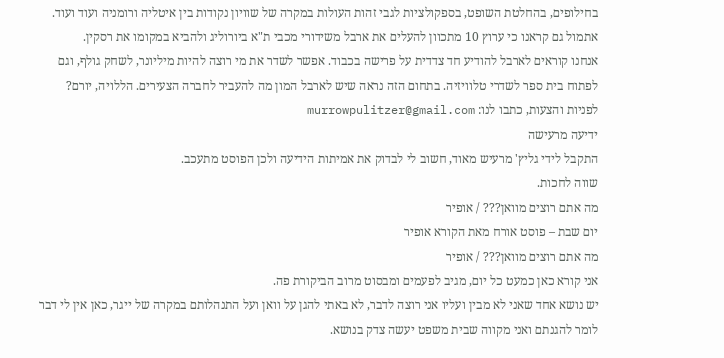בחילופים, בהחלטת השופט, בספקולציות לגבי זהות העולות במקרה של שוויון נקודות בין איטליה ורומניה ועוד ועוד. אתמול גם קראנו כי ערוץ 10 מתכוון להעלים את ארבל משידורי מכבי ת"א ביורוליג ולהביא במקומו את רסקין.
אנחנו קוראים לארבל להודיע חד צדדית על פרישה בכבוד. אפשר לשדר את מי רוצה להיות מיליונר, לשחק גולף, וגם לפתוח בית ספר לשדרי טלוויזיה. בתחום הזה נראה שיש לארבל המון מה להעביר לחברה הצעירים. הללויה, יורם?
לפניות והצעות, כתבו לנו: murrowpulitzer@gmail.com
ידיעה מרעישה
התקבל לידי גליץ' מרעיש מאוד, חשוב לי לבדוק את אמיתות הידיעה ולכן הפוסט מתעכב.
שווה לחכות.
מה אתם רוצים מוואן??? / אופיר
יום שבת – פוסט אורח מאת הקורא אופיר
מה אתם רוצים מוואן??? / אופיר
אני קורא כאן כמעט כל יום, מגיב לפעמים ומבסוט מרוב הביקורת פה.
יש נושא אחד שאני לא מבין ועליו אני רוצה לדבר, לא באתי להגן על וואן ועל התנהלותם במקרה של ייגר, כאן אין לי דבר לומר להגנתם ואני מקווה שבית משפט יעשה צדק בנושא.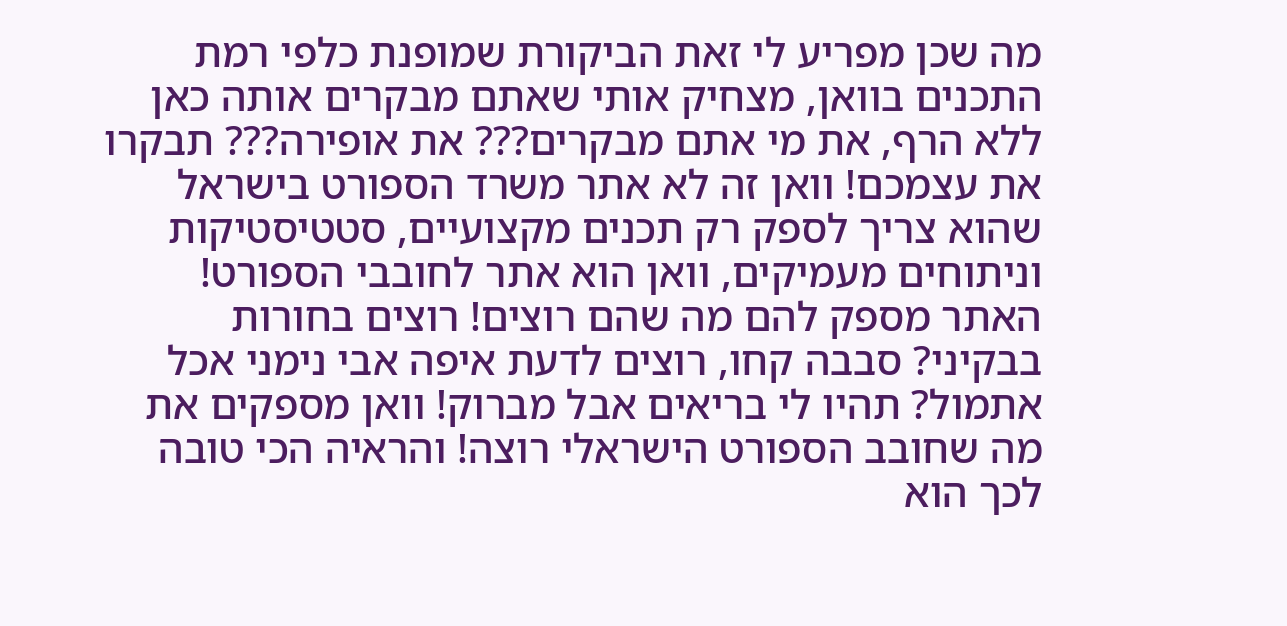מה שכן מפריע לי זאת הביקורת שמופנת כלפי רמת התכנים בוואן, מצחיק אותי שאתם מבקרים אותה כאן ללא הרף, את מי אתם מבקרים??? את אופירה??? תבקרו את עצמכם! וואן זה לא אתר משרד הספורט בישראל שהוא צריך לספק רק תכנים מקצועיים, סטטיסטיקות וניתוחים מעמיקים, וואן הוא אתר לחובבי הספורט! האתר מספק להם מה שהם רוצים! רוצים בחורות בבקיני? סבבה קחו, רוצים לדעת איפה אבי נימני אכל אתמול? תהיו לי בריאים אבל מברוק! וואן מספקים את מה שחובב הספורט הישראלי רוצה! והראיה הכי טובה לכך הוא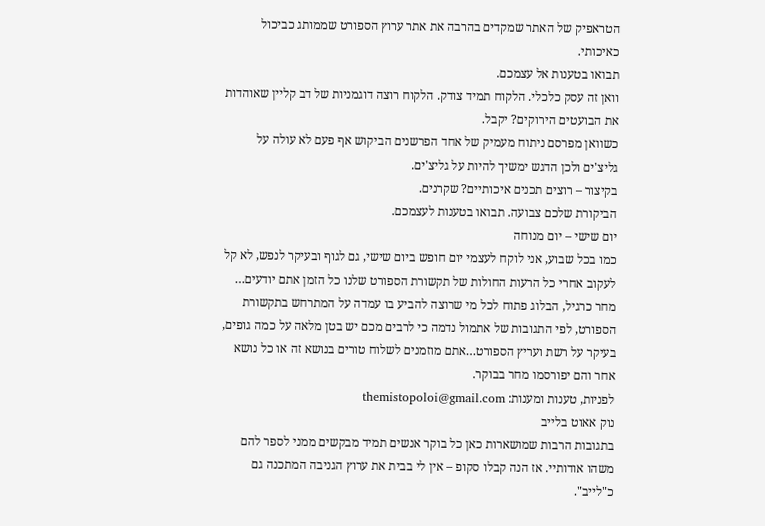הטראפיק של האתר שמקדים בהרבה את אתר ערוץ הספורט שממותג כביכול כאיכותי.
תבואו בטענות אל עצמכם.
וואן זה עסק כלכלי. הלקוח תמיד צודק. הלקוח רוצה דוגמניות של דב קליין שאוהדות את הבועטים הירוקים? יקבל.
כשוואן מפרסם ניתוח מעמיק של אחד הפרשנים הביקוש אף פעם לא עולה על גליצ'ים ולכן הדגש ימשיך להיות על גליצ'ים.
בקיצור – רוצים תכנים איכותיים? שקרנים.
הביקורת שלכם צבועה. תבואו בטענות לעצמכם.
יום שישי – יום מנוחה
כמו בכל שבוע, אני לוקח לעצמי יום חופש ביום שישי, גם לגוף ובעיקר לנפש, לא קל לעקוב אחרי כל הרעות החולות של תקשורת הספורט שלנו כל הזמן אתם יודעים…
מחר כרגיל, הבלוג פתוח לכל מי שרוצה להביע בו עמדה על המתרחש בתקשורת הספורט, לפי התגובות של אתמול נדמה כי לרבים מכם יש בטן מלאה על כמה גופים, בעיקר על רשת ועריץ הספורט…אתם מוזמנים לשלוח טורים בנושא זה או כל נושא אחר והם יפורסמו מחר בבוקר.
לפניות, טענות ומענות: themistopoloi@gmail.com
נוק אאוט בלייב
בתגובות הרבות שמושארות כאן כל בוקר אנשים תמיד מבקשים ממני לספר להם משהו אודותיי. אז הנה קבלו סקופ – אין לי בבית את ערוץ הגניבה המתכנה גם כ"לייב".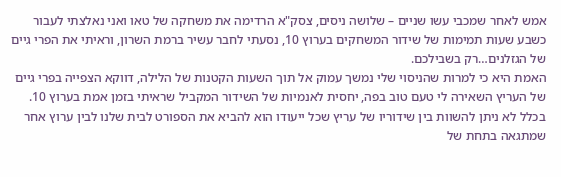אמש לאחר שמכבי עשו שניים – שלושה ניסים, צסק"א הרדימה את משחקה של טאו ואני נאלצתי לעבור כשבע שעות תמימות של שידור המשחקים בערוץ 10, נסעתי לחבר עשיר ברמת השרון, וראיתי את הפרי גיים של הגזלנים…רק בשבילכם.
האמת היא כי למרות שהניסוי שלי נמשך עמוק אל תוך השעות הקטנות של הלילה, דווקא הצפייה בפרי גיים של העריץ השאירה לי טעם טוב בפה, יחסית לאנמיות של השידור המקביל שראיתי בזמן אמת בערוץ 10. בכלל לא ניתן להשוות בין שידוריו של עריץ שכל ייעודו הוא להביא את הספורט לבית שלנו לבין ערוץ אחר שמתגאה בתחת של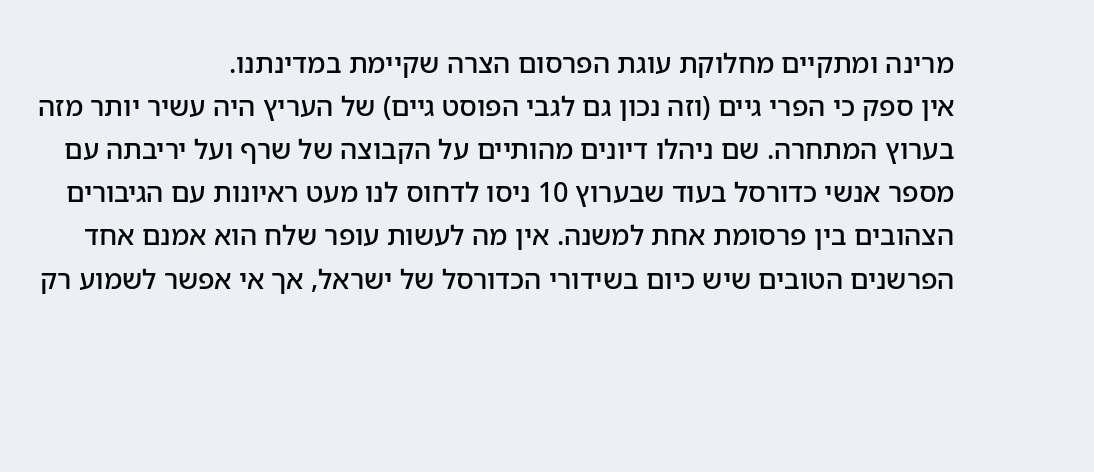מרינה ומתקיים מחלוקת עוגת הפרסום הצרה שקיימת במדינתנו.
אין ספק כי הפרי גיים (וזה נכון גם לגבי הפוסט גיים) של העריץ היה עשיר יותר מזה בערוץ המתחרה. שם ניהלו דיונים מהותיים על הקבוצה של שרף ועל יריבתה עם מספר אנשי כדורסל בעוד שבערוץ 10 ניסו לדחוס לנו מעט ראיונות עם הגיבורים הצהובים בין פרסומת אחת למשנה. אין מה לעשות עופר שלח הוא אמנם אחד הפרשנים הטובים שיש כיום בשידורי הכדורסל של ישראל, אך אי אפשר לשמוע רק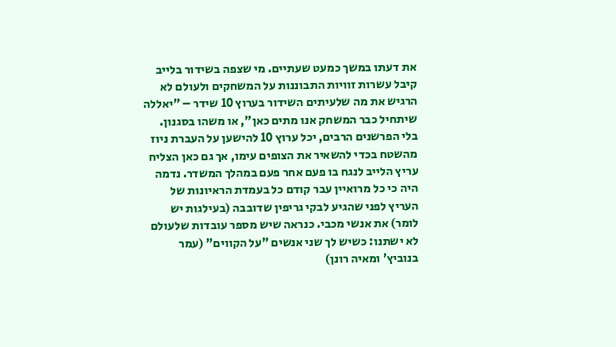את דעתו במשך כמעט שעתיים. מי שצפה בשידור בלייב קיבל עשרות זוויות התבוננות על המשחקים ולעולם לא הרגיש את מה שלעיתים השידור בערוץ 10 שידר – "יאללה שיתחיל כבר המשחק אנו מתים כאן", או משהו בסגנון.
בלי הפרשנים הרבים, יכל ערוץ 10 להישען על העברת ניוז מהשטח בכדי להשאיר את הצופים עימו, אך גם כאן הצליח עריץ הלייב לנגח בו פעם אחר פעם במהלך המשדר. נדמה היה כי כל מרואיין עבר קודם כל בעמדת הראיונות של העריץ לפני שהגיע לבקי גריפין שדובבה (בעילגות יש לומר) את אנשי מכבי. כנראה שיש מספר עובדות שלעולם לא ישתנו: כשיש לך שני אנשים "על הקווים" (עמר בנוביץ' ומאיה רונן)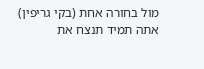מול בחורה אחת (בקי גריפין) אתה תמיד תנצח את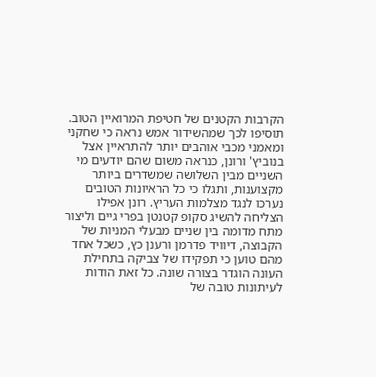הקרבות הקטנים של חטיפת המרואיין הטוב. תוסיפו לכך שמהשידור אמש נראה כי שחקני ומאמני מכבי אוהבים יותר להתראיין אצל בנוביץ' ורונן, כנראה משום שהם יודעים מי השניים מבין השלושה שמשדרים ביותר מקצוענות, ותגלו כי כל הראיונות הטובים נערכו לנגד מצלמות העריץ. רונן אפילו הצליחה להשיג סקופ קטנטן בפרי גיים וליצור מתח מדומה בין שניים מבעלי המניות של הקבוצה, דיוויד פדרמן ורענן כץ, כשכל אחד מהם טוען כי תפקידו של צביקה בתחילת העונה הוגדר בצורה שונה. כל זאת הודות לעיתונות טובה של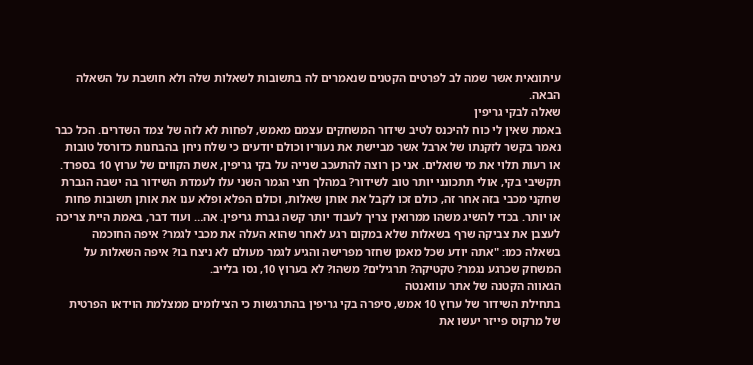עיתונאית אשר שמה לב לפרטים הקטנים שנאמרים לה בתשובות לשאלות שלה ולא חושבת על השאלה הבאה.
שאלה לבקי גריפין
באמת שאין לי כוח להיכנס לטיב שידור המשחקים עצמם מאמש, לפחות לא לזה של צמד השדרים. הכל כבר נאמר בקשר לזקנתו של ארבל אשר מביישת את נעוריו וכולם יודעים כי שלח ניחן בהבחנות כדורסל טובות או רעות תלוי את מי שואלים. אני כן רוצה להתעכב שנייה על בקי גריפין, אשת הקווים של ערוץ 10 בספרד. תקשיבי בקי, אולי תתכונני יותר טוב לשידור? במהלך חצי הגמר השני עלו לעמדת השידור בה ישבה הגברת שחקני מכבי בזה אחר זה, כולם זכו לקבל את אותן שאלות, וכולם הפלא ופלא ענו את אותן תשובות פחות או יותר. בכדי להשיג משהו ממרואין צריך לעבוד יותר קשה גברת גריפין. אה… ועוד דבר, באמת היית צריכה לעצבן את צביקה שרף בשאלות שלא במקום רגע לאחר שהוא העלה את מכבי לגמר? איפה החוכמה בשאלה כמו: "אתה יודע שכל מאמן שחזר מפרישה והגיע לגמר מעולם לא ניצח בו? איפה השאלות על המשחק שכרגע נגמר? טקטיקה? תרגילים? משהו? לא בערוץ 10, נסו בלייב.
הגאווה הקטנה של אתר עוואנטה
בתחילת השידור של ערוץ 10 אמש, סיפרה בקי גריפין בהתרגשות כי הצילומים ממצלמת הוידאו הפרטית של מרקוס פייזר יעשו את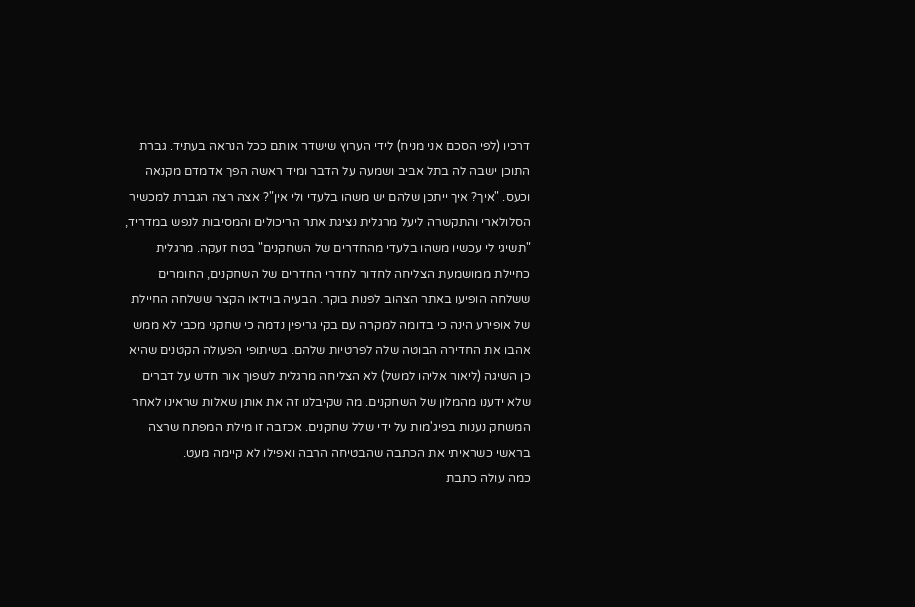דרכיו (לפי הסכם אני מניח) לידי הערוץ שישדר אותם ככל הנראה בעתיד. גברת התוכן ישבה לה בתל אביב ושמעה על הדבר ומיד ראשה הפך אדמדם מקנאה וכעס. "איך? איך ייתכן שלהם יש משהו בלעדי ולי אין"? אצה רצה הגברת למכשיר הסלולארי והתקשרה ליעל מרגלית נציגת אתר הריכולים והמסיבות לנפש במדריד, "תשיגי לי עכשיו משהו בלעדי מהחדרים של השחקנים" בטח זעקה. מרגלית כחיילת ממושמעת הצליחה לחדור לחדרי החדרים של השחקנים, החומרים ששלחה הופיעו באתר הצהוב לפנות בוקר. הבעיה בוידאו הקצר ששלחה החיילת של אופירע הינה כי בדומה למקרה עם בקי גריפין נדמה כי שחקני מכבי לא ממש אהבו את החדירה הבוטה שלה לפרטיות שלהם. בשיתופי הפעולה הקטנים שהיא כן השיגה (ליאור אליהו למשל) לא הצליחה מרגלית לשפוך אור חדש על דברים שלא ידענו מהמלון של השחקנים. מה שקיבלנו זה את אותן שאלות שראינו לאחר המשחק נענות בפיג'מות על ידי שלל שחקנים. אכזבה זו מילת המפתח שרצה בראשי כשראיתי את הכתבה שהבטיחה הרבה ואפילו לא קיימה מעט.
כמה עולה כתבת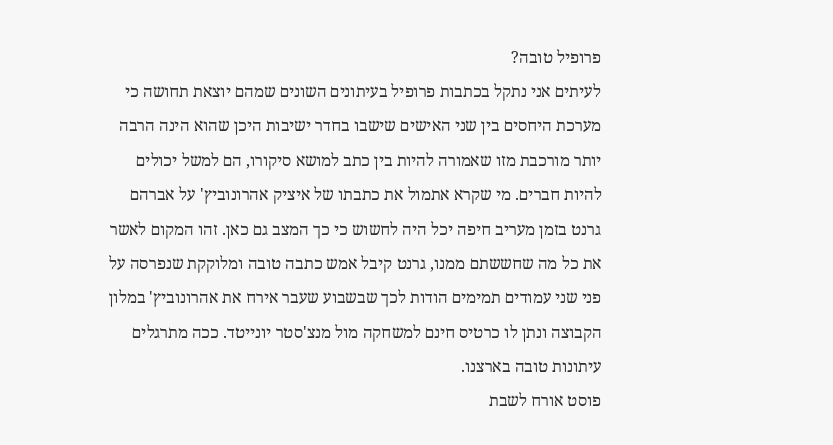פרופיל טובה?
לעיתים אני נתקל בכתבות פרופיל בעיתונים השונים שמהם יוצאת תחושה כי מערכת היחסים בין שני האישים שישבו בחדר ישיבות היכן שהוא הינה הרבה יותר מורכבת מזו שאמורה להיות בין כתב למושא סיקורו, הם למשל יכולים להיות חברים. מי שקרא אתמול את כתבתו של איציק אהרונוביץ' על אברהם גרנט בזמן מעריב חיפה יכל היה לחשוש כי כך המצב גם כאן. זהו המקום לאשר את כל מה שחששתם ממנו, גרנט קיבל אמש כתבה טובה ומלוקקת שנפרסה על פני שני עמודים תמימים הודות לכך שבשבוע שעבר אירח את אהרונוביץ' במלון הקבוצה ונתן לו כרטיס חינם למשחקה מול מנצ'סטר יונייטד. ככה מתרגלים עיתונות טובה בארצנו.
פוסט אורח לשבת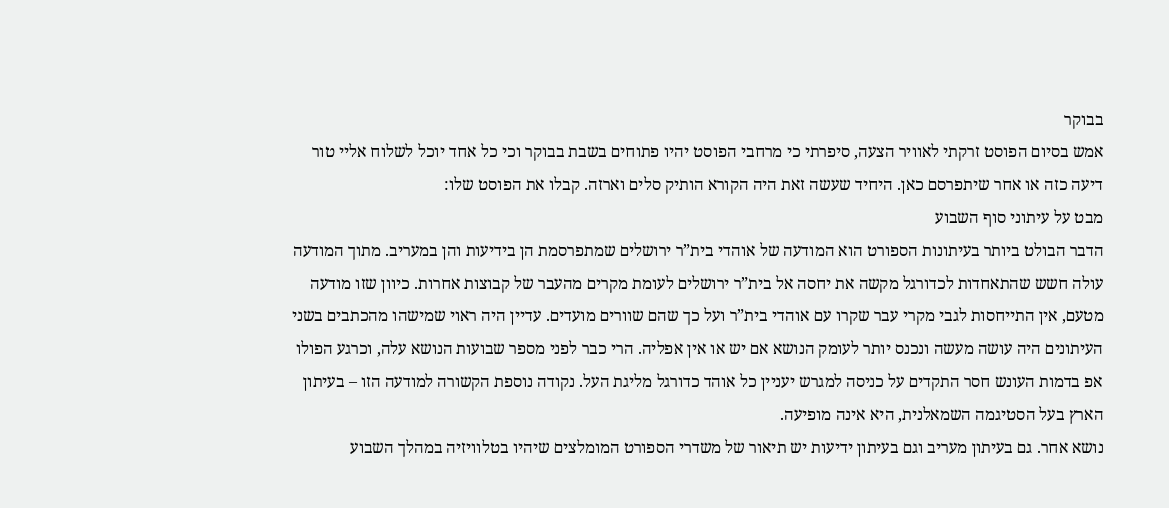בבוקר
אמש בסיום הפוסט זרקתי לאוויר הצעה, סיפרתי כי מרחבי הפוסט יהיו פתוחים בשבת בבוקר וכי כל אחד יוכל לשלוח אליי טור דיעה כזה או אחר שיתפרסם כאן. היחיד שעשה זאת היה הקורא הותיק סלים וארזה. קבלו את הפוסט שלו:
מבט על עיתוני סוף השבוע
הדבר הבולט ביותר בעיתונות הספורט הוא המודעה של אוהדי בית”ר ירושלים שמתפרסמת הן בידיעות והן במעריב. מתוך המודעה עולה חשש שהתאחדות לכדורגל מקשה את יחסה אל בית”ר ירושלים לעומת מקרים מהעבר של קבוצות אחרות. כיוון שזו מודעה מטעם, אין התייחסות לגבי מקרי עבר שקרו עם אוהדי בית”ר ועל כך שהם שוורים מועדים. עדיין היה ראוי שמישהו מהכתבים בשני העיתונים היה עושה מעשה ונכנס יותר לעומק הנושא אם יש או אין אפליה. הרי כבר לפני מספר שבועות הנושא עלה, וכרגע הפולו אפ בדמות העונש חסר התקדים על כניסה למגרש יעניין כל אוהד כדורגל מליגת העל. נקודה נוספת הקשורה למודעה הזו – בעיתון הארץ בעל הסטיגמה השמאלנית, היא אינה מופיעה.
נושא אחר. גם בעיתון מעריב וגם בעיתון ידיעות יש תיאור של משדרי הספורט המומלצים שיהיו בטלוויזיה במהלך השבוע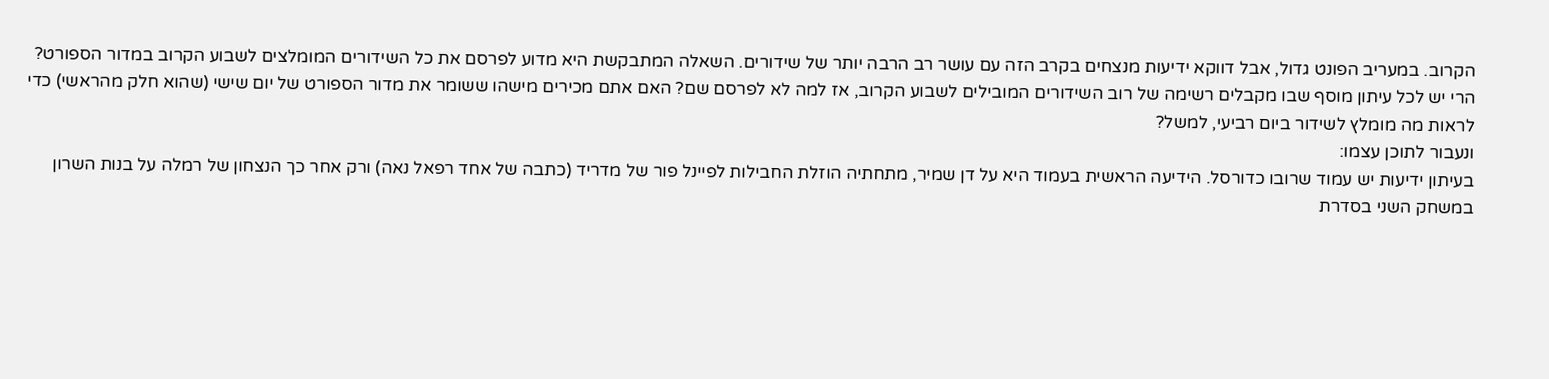הקרוב. במעריב הפונט גדול, אבל דווקא ידיעות מנצחים בקרב הזה עם עושר רב הרבה יותר של שידורים. השאלה המתבקשת היא מדוע לפרסם את כל השידורים המומלצים לשבוע הקרוב במדור הספורט? הרי יש לכל עיתון מוסף שבו מקבלים רשימה של רוב השידורים המובילים לשבוע הקרוב, אז למה לא לפרסם שם? האם אתם מכירים מישהו ששומר את מדור הספורט של יום שישי (שהוא חלק מהראשי) כדי לראות מה מומלץ לשידור ביום רביעי, למשל?
ונעבור לתוכן עצמו:
בעיתון ידיעות יש עמוד שרובו כדורסל. הידיעה הראשית בעמוד היא על דן שמיר, מתחתיה הוזלת החבילות לפיינל פור של מדריד (כתבה של אחד רפאל נאה) ורק אחר כך הנצחון של רמלה על בנות השרון במשחק השני בסדרת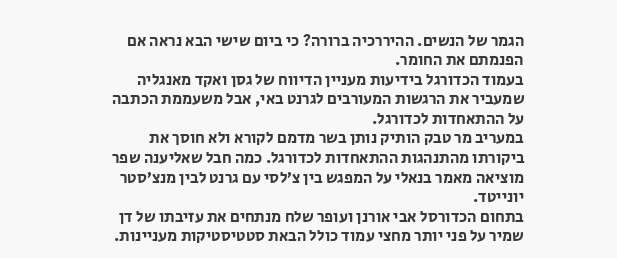הגמר של הנשים. ההיררכיה ברורה? כי ביום שישי הבא נראה אם הפנמתם את החומר.
בעמוד הכדורגל בידיעות מעניין הדיווח של גסן ואקד מאנגליה שמעביר את הרגשות המעורבים לגרנט באי, אבל משעממת הכתבה על ההתאחדות לכדורגל.
במעריב מר טבק הותיק נותן בשר מדמם לקורא ולא חוסך את ביקורתו מהתנהגות ההתאחדות לכדורגל. כמה חבל שאליענה שפר מוציאה מאמר בנאלי על המפגש בין צ’לסי עם גרנט לבין מנצ’סטר יונייטד.
בתחום הכדורסל אבי אורנן ועופר שלח מנתחים את עזיבתו של דן שמיר על פני יותר מחצי עמוד כולל הבאת סטטיסטיקות מעניינות.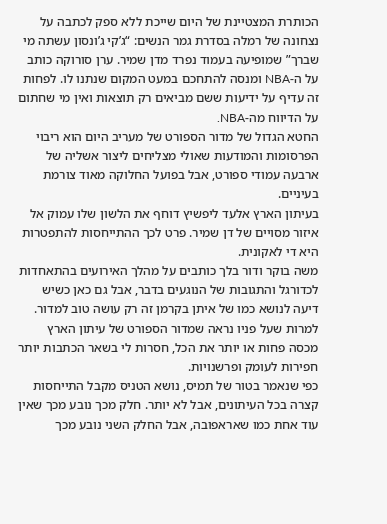הכותרת המצטיינת של היום שייכת ללא ספק לכתבה על נצחונה של רמלה בסדרת גמר הנשים: “ג’קי ג’ונסון עשתה מי שברך” שמופיעה בעמוד נפרד מדן שמיר. ערן סורוקה כותב על ה-NBA ומנסה להתחכם במעט המקום שנתנו לו. לפחות זה עדיף על ידיעות ששם מביאים רק תוצאות ואין מי שחתום על הדיווח מה-NBA.
החטא הגדול של מדור הספורט של מעריב היום הוא ריבוי הפרסומות והמודעות שאולי מצליחים ליצור אשליה של ארבעה עמודי ספורט, אבל בפועל החלוקה מאוד צורמת בעיניים.
בעיתון הארץ אלעד ליפשיץ דוחף את הלשון שלו עמוק אל איזור מסויים של דן שמיר. פרט לכך ההתייחסות להתפטרות היא די לאקונית.
משה בוקר ודור בלך כותבים על מהלך האירועים בהתאחדות לכדורגל והתגובות של הנוגעים בדבר, אבל גם כאן כשיש דיעה לנושא כמו של איתן בקרמן זה רק עושה טוב למדור.
למרות שעל פניו נראה שמדור הספורט של עיתון הארץ מכסה פחות או יותר את הכל, חסרות לי בשאר הכתבות יותר חפירות לעומק ופרשנויות.
כפי שנאמר בטור של תמיס, נושא הטניס מקבל התייחסות קצרה בכל העיתונים, אבל לא יותר. חלק מכך נובע מכך שאין עוד אחת כמו שאראפובה, אבל החלק השני נובע מכך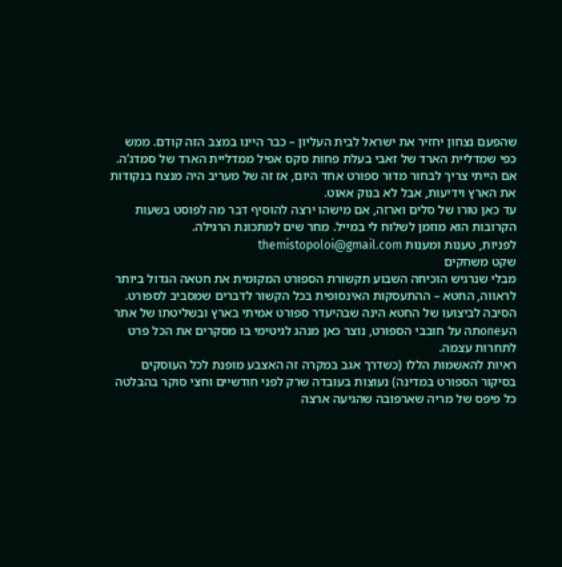שהפעם נצחון יחזיר את ישראל לבית העליון – כבר היינו במצב הזה קודם. ממש כפי שמדליית הארד של זאבי בעלת פחות סקס אפיל ממדליית הארד של סמדג’ה.
אם הייתי צריך לבחור מדור ספורט אחד היום, אז זה של מעריב היה מנצח בנקודות את הארץ וידיעות, אבל לא בנוק אאוט.
עד כאן טורו של סלים וארזה, אם מישהו ירצה להוסיף דבר מה לפוסט בשעות הקרובות הוא מוזמן לשלוח לי במייל. מחר שים למתכונת הרגילה.
לפניות, טענות ומענות themistopoloi@gmail.com
שקט משחקים
מבלי שנרגיש הוכיחה השבוע תקשורת הספורט המקומית את חטאה הגדול ביותר לראווה, החטא – ההתעסקות האינסופית בכל הקשור לדברים שמסביב לספורט. הסיבה לביצועו של החטא הינה שבהיעדר ספורט אמיתי בארץ ובשליטתו של אתר העoneתה על חובבי הספורט, נוצר כאן מנהג לגיטימי בו מסקרים את הכל פרט לתחרות עצמה.
ראיות להאשמות הללו (כשדרך אגב במקרה זה האצבע מופנת לכל העוסקים בסיקור הספורט במדינה) נעוצות בעובדה שרק לפני חודשיים וחצי סוקר בהבלטה כל פיפס של מריה שארפובה שהגיעה ארצה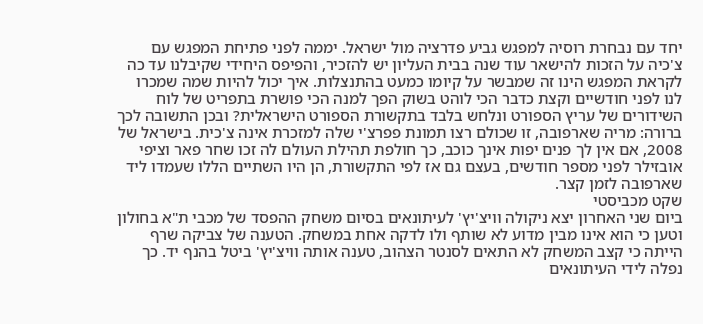יחד עם נבחרת רוסיה למפגש גביע פדרציה מול ישראל. יממה לפני פתיחת המפגש עם צ'כיה על הזכות להישאר עוד שנה בבית העליון יש להזכיר, והפיפס היחידי שקיבלנו עד כה לקראת המפגש הינו זה שמבשר על קיומו כמעט בהתנצלות. איך יכול להיות שמה שמכרו לנו לפני חודשיים וקצת כדבר הכי לוהט בשוק הפך למנה הכי פושרת בתפריט של לוח השידורים של עריץ הספורט ונלחש בלבד בתקשורת הספורט הישראלית? ובכן התשובה לכך ברורה: מריה שארפובה, זו שכולם רצו תמונת פפרצ'י שלה למזכרת אינה צ'כית. בישראל של 2008, אם אין לך פנים יפות אינך כוכב, כך חולפת תהילת העולם לה זכו שחר פאר וציפי אובזילר לפני מספר חודשים, בעצם גם אז לפי התקשורת, הן היו השתיים הללו שעמדו ליד שארפובה לזמן קצר.
שקט מכביסטי
ביום שני האחרון יצא ניקולה וויצ'יץ' לעיתונאים בסיום משחק ההפסד של מכבי ת"א בחולון וטען כי הוא אינו מבין מדוע לא שותף ולו לדקה אחת במשחק. הטענה של צביקה שרף הייתה כי קצב המשחק לא התאים לסנטר הצהוב, טענה אותה וויצ'יץ' ביטל בהנף יד. כך נפלה לידי העיתונאים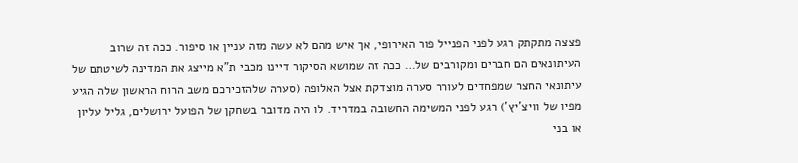פצצה מתקתק רגע לפני הפנייל פור האירופי, אך איש מהם לא עשה מזה עניין או סיפור. ככה זה שרוב העיתונאים הם חברים ומקורבים של… ככה זה שמושא הסיקור דיינו מכבי ת"א מייצג את המדינה לשיטתם של עיתונאי החצר שמפחדים לעורר סערה מוצדקת אצל האלופה (סערה שלהזכירכם משב הרוח הראשון שלה הגיע מפיו של וויצ'יץ') רגע לפני המשימה החשובה במדריד. לו היה מדובר בשחקן של הפועל ירושלים, גליל עליון או בני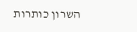השרון כותרות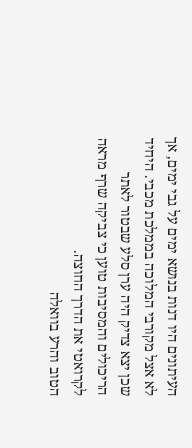העיתונים היו דנות בנושא ימים על גבי ימים, אך לא אצל מקורבי המלוכה בממלכת מכבי. היחיד שכן יצא צדיק היה ערן סלע שבטור לאתר הריכולים והמסיבות טוען כי צביקה שרף מראה לקרואטי את הדרך החוצה.
הטוב והרע בוואלה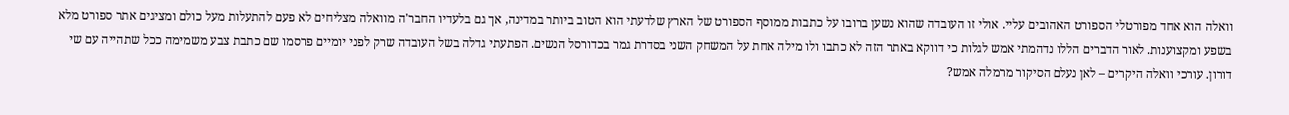וואלה הוא אחד מפורטלי הספורט האהובים עליי. אולי זו העובדה שהוא נשען ברובו על כתבות ממוסף הספורט של הארץ שלדעתי הוא הטוב ביותר במדינה, אך גם בלעדיו החבר'ה מוואלה מצליחים לא פעם להתעלות מעל כולם ומציגים אתר ספורט מלא בשפע ומקצוענות. לאור הדברים הללו נדהמתי אמש לגלות כי דווקא באתר הזה לא כתבו ולו מילה אחת על המשחק השני בסדרת גמר בכדורסל הנשים. הפתעתי גדלה בשל העובדה שרק לפני יומיים פרסמו שם כתבת צבע משמימה ככל שתהייה עם שי דורון. עורכי וואלה היקרים – לאן נעלם הסיקור מרמלה אמש?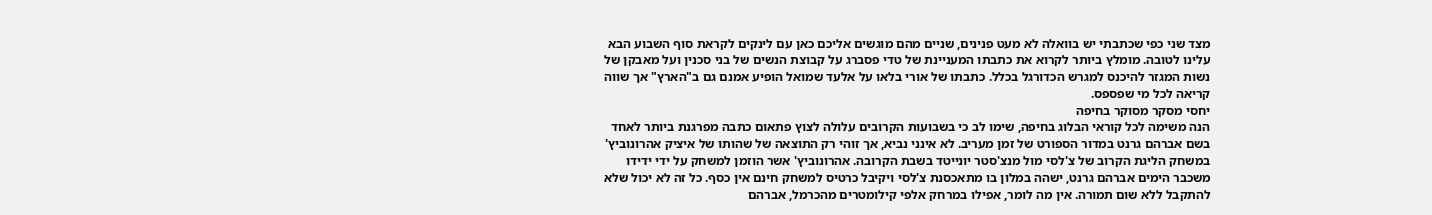מצד שני כפי שכתבתי יש בוואלה לא מעט פנינים, שניים מהם מוגשים אליכם כאן עם לינקים לקראת סוף השבוע הבא עלינו לטובה. מומלץ ביותר לקרוא את כתבתו המעניינת של טדי פסברג על קבוצת הנשים של בני סכנין ועל מאבקן של נשות המגזר להיכנס למגרש הכדורגל בכלל. כתבתו של אורי בלאו על אלעד שמואל הופיע אמנם גם ב"הארץ" אך שווה קריאה לכל מי שפספס.
יחסי מסקר מסוקר בחיפה
הנה משימה לכל קוראי הבלוג בחיפה, שימו לב כי בשבועות הקרובים עלולה לצוץ פתאום כתבה מפרגנת ביותר לאחד בשם אברהם גרנט במדור הספורט של זמן מעריב. לא אינני נביא, אך זוהי רק התוצאה של שהותו של איציק אהרונוביץ' במשחק הליגת הקרוב של צ'לסי מול מנצ'סטר יונייטד בשבת הקרובה. אהרונוביץ' אשר הוזמן למשחק על ידי ידידו משכבר הימים אברהם גרנט, ישהה במלון בו מתאכסנת צ'לסי ויקיבל כרטיס למשחק חינם אין כסף. כל זה לא יכול שלא להתקבל ללא שום תמורה. אין מה לומר, אפילו במרחק אלפי קילומטרים מהכרמל, אברהם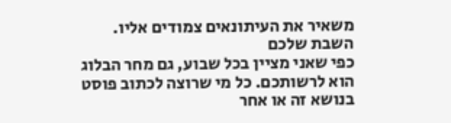משאיר את העיתונאים צמודים אליו.
השבת שלכם
כפי שאני מציין בכל שבוע, גם מחר הבלוג הוא לרשותכם. כל מי שרוצה לכתוב פוסט בנושא זה או אחר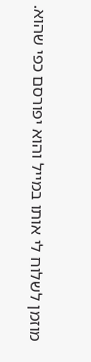מוזמן לשלוח לי אותו במייל והוא יפורסם כפי שהוא.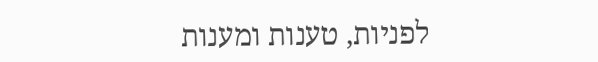לפניות, טענות ומענות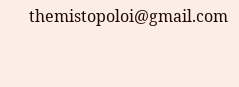themistopoloi@gmail.com